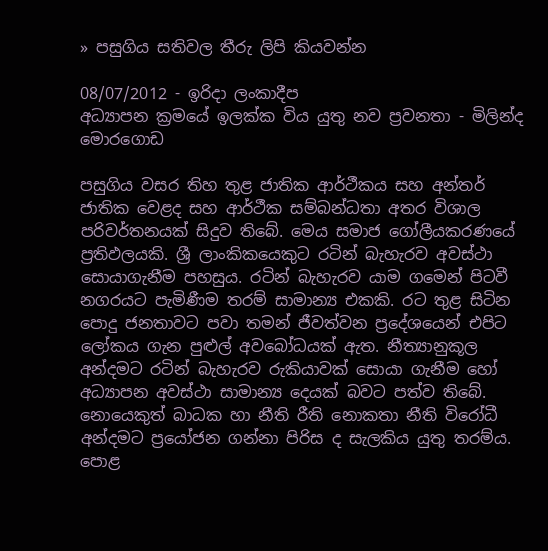» පසුගිය සතිවල තීරු ලිපි කියවන්න

08/07/2012 - ඉරිදා ලංකාදීප
අධ්‍යාපන ක්‍රමයේ ඉලක්ක විය යුතු නව ප්‍රවනතා - මිලින්ද මොරගොඩ

පසුගිය වසර තිහ තුළ ජාතික ආර්ථීකය සහ අන්තර් ජාතික වෙළද සහ ආර්ථීක සම්බන්ධතා අතර විශාල පරිවර්තනයක් සිදුව තිබේ. මෙය සමාජ ගෝලීයකරණයේ ප්‍රතිඵලයකි. ශ්‍රී ලාංකිකයෙකුට රටින් බැහැරව අවස්ථා සොයාගැනීම පහසුය. රටින් බැහැරව යාම ගමෙන් පිටවී නගරයට පැමිණීම තරම් සාමාන්‍ය එකකි. රට තුළ සිටින පොදු ජනතාවට පවා තමන් ජීවත්වන ප්‍රදේශයෙන් එපිට ලෝකය ගැන පුළුල් අවබෝධයක් ඇත. නීත්‍යානුකූල අන්දමට රටින් බැහැරව රුකියාවක් සොයා ගැනීම හෝ අධ්‍යාපන අවස්ථා සාමාන්‍ය දෙයක් බවට පත්ව තිබේ. නොයෙකුත් බාධක හා නීති රීති නොකතා නීති විරෝධී අන්දමට ප්‍රයෝජන ගන්නා පිරිස ද සැලකිය යුතු තරම්ය. පොළ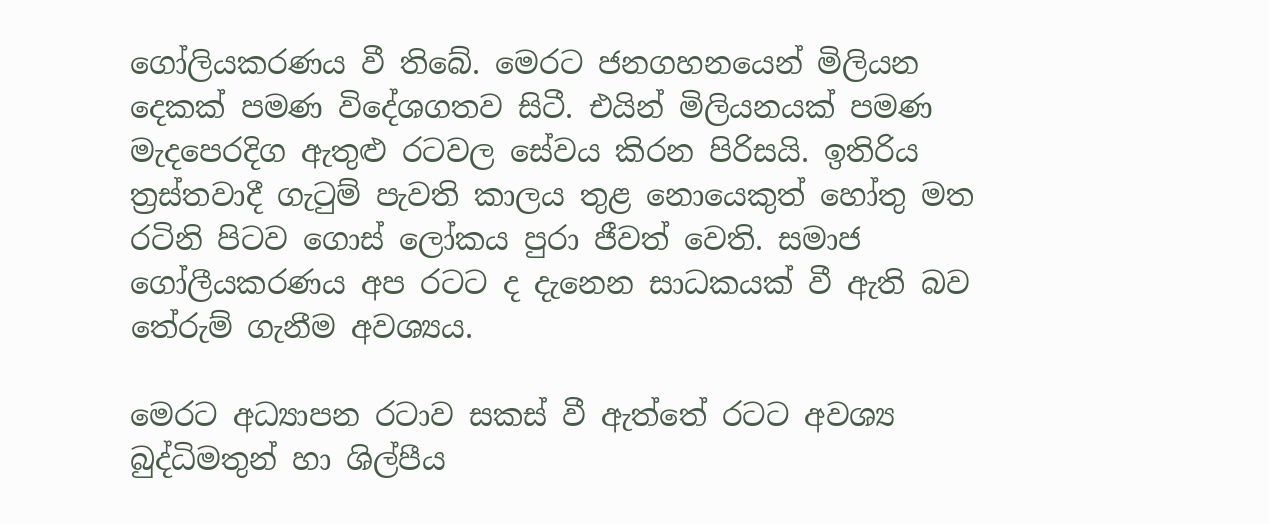ගෝලියකරණය වී තිබේ. මෙරට ජනගහනයෙන් මිලියන දෙකක් පමණ විදේශගතව සිටී. එයින් මිලියනයක් පමණ මැදපෙරදිග ඇතුළු රටවල සේවය කිරන පිරිසයි. ඉතිරිය ත්‍රස්තවාදී ගැටුම් පැවති කාලය තුළ නොයෙකුත් හෝතු මත රටිනි පිටව ගොස් ලෝකය පුරා ජීවත් වෙති. සමාජ ගෝලීයකරණය අප රටට ද දැනෙන සාධකයක් වී ඇති බව තේරුම් ගැනීම අවශ්‍යය.

මෙරට අධ්‍යාපන රටාව සකස් වී ඇත්තේ රටට අවශ්‍ය බුද්ධිමතුන් හා ශිල්පීය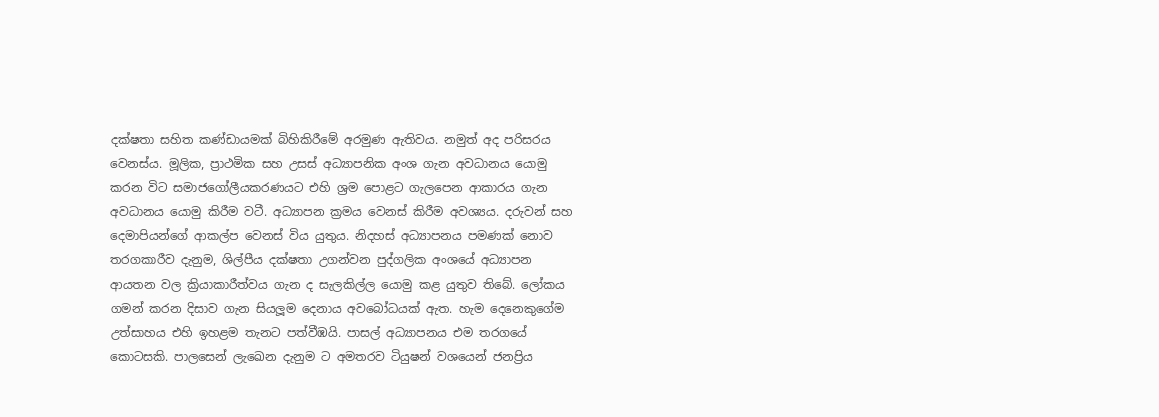දක්ෂතා සහිත කණ්ඩායමක් බිහිකිරීමේ අරමුණ ඇතිවය. නමුත් අද පරිසරය වෙනස්ය. මූලික, ප්‍රාථමික සහ උසස් අධ්‍යාපනික අංශ ගැන අවධානය යොමු කරන විට සමාජගෝලීයකරණයට එහි ශ්‍රම පොළට ගැලපෙන ආකාරය ගැන අවධානය යොමු කිරීම වටී. අධ්‍යාපන ක්‍රමය වෙනස් කිරීම අවශ්‍යය. දරුවන් සහ දෙමාපියන්ගේ ආකල්ප වෙනස් විය යුතුය. නිදහස් අධ්‍යාපනය පමණක් නොව තරගකාරීව දැනුම, ශිල්පීය දක්ෂතා උගන්වන පුද්ගලික අංශයේ අධ්‍යාපන ආයතන වල ක්‍රියාකාරීත්වය ගැන ද සැලකිල්ල යොමු කළ යුතුව තිබේ. ලෝකය ගමන් කරන දිසාව ගැන සියලූම දෙනාය අවබෝධයක් ඇත. හැම දෙනෙකුගේම උත්සාහය එහි ඉහළම තැනට පත්වීඹයි. පාසල් අධ්‍යාපනය එම තරගයේ කොටසකි. පාලසෙන් ලැඛෙන දැනුම ට අමතරව ටියුෂන් වශයෙන් ජනප්‍රිය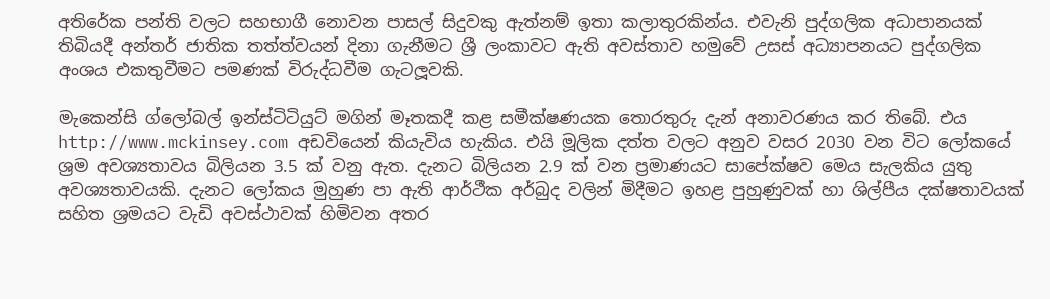අතිරේක පන්ති වලට සහභාගී නොවන පාසල් සිදුවකු ඇත්නම් ඉතා කලාතුරකින්ය. එවැනි පුද්ගලික අධාපානයක් තිබියදී අන්තර් ජාතික තත්ත්වයන් දිනා ගැනීමට ශ්‍රී ලංකාවට ඇති අවස්තාව හමුවේ උසස් අධ්‍යාපනයට පුද්ගලික අංශය එකතුවීමට පමණක් විරුද්ධවීම ගැටලූවකි.

මැකෙන්සි ග්ලෝබල් ඉන්ස්ටිටියුට් මගින් මෑතකදී කළ සමීක්ෂණයක තොරතුරු දැන් අනාවරණය කර තිබේ. එය http://www.mckinsey.com අඩවියෙන් කියැවිය හැකිය. එයි මූලික දත්ත වලට අනුව වසර 2030 වන විට ලෝකයේ ශ්‍රම අවශ්‍යතාවය බිලියන 3.5 ක් වනු ඇත. දැනට බිලියන 2.9 ක් වන ප්‍රමාණයට සාපේක්ෂව මෙය සැලකිය යුතු අවශ්‍යතාවයකි. දැනට ලෝකය මුහුණ පා ඇති ආර්ථීක අර්බුද වලින් මිදීමට ඉහළ පුහුණුවක් හා ශිල්පීය දක්ෂතාවයක් සහිත ශ්‍රමයට වැඩි අවස්ථාවක් හිමිවන අතර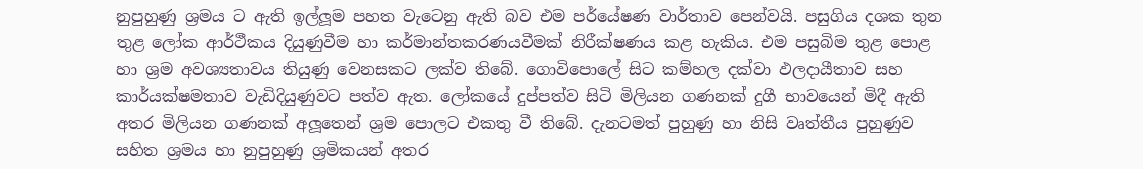නුපුහුණු ශ්‍රමය ට ඇති ඉල්ලූම පහත වැටෙනු ඇති බව එම පර්යේෂණ වාර්තාව පෙන්වයි. පසුගිය දශක තුන තුළ ලෝක ආර්ථීකය දියුණුවීම හා කර්මාන්තකරණයවීමක් නිරීක්ෂණය කළ හැකිය. එම පසුබිම තුළ පොළ හා ශ්‍රම අවශ්‍යතාවය තියුණු වෙනසකට ලක්ව තිබේ. ගොවිපොලේ සිට කම්හල දක්වා ඵලදායීතාව සහ කාර්යක්ෂමතාව වැඩිදියුණුවට පත්ව ඇත. ලෝකයේ දුප්පත්ව සිටි මිලියන ගණනක් දුගී භාවයෙන් මිදී ඇති අතර මිලියන ගණනක් අලූතෙන් ශ්‍රම පොලට එකතු වී තිබේ. දැනටමත් පුහුණු හා නිසි වෘත්තීය පුහුණුව සහිත ශ්‍රමය හා නුපුහුණු ශ්‍රමිකයන් අතර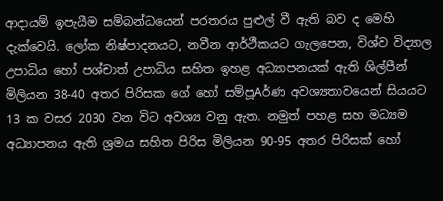ආදායම් ඉපැයීම සම්බන්ධයෙන් පරතරය පුළුල් වී ඇති බව ද මෙහි දැක්වෙයි. ලෝක නිෂ්පාදනයට, නවීන ආර්ථීකයට ගැලපෙන, විශ්ව විද්‍යාල උපාධිය හෝ පශ්චාත් උපාධිය සහිත ඉහළ අධ්‍යාපනයක් ඇති ශිල්පීන් මිලියන 38-40 අතර පිරිසක ගේ හෝ සම්පූAර්ණ අවශ්‍යතාවයෙන් සියයට 13 ක වසර 2030 වන විට අවශ්‍ය වනු ඇත. නමුත් පහළ සහ මධ්‍යම අධ්‍යාපනය ඇති ශ්‍රමය සහිත පිරිස මිලියන 90-95 අතර පිරිසක් හෝ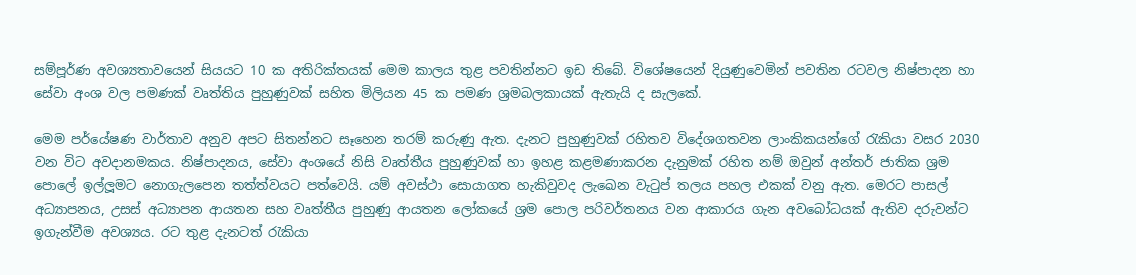සම්පූර්ණ අවශ්‍යතාවයෙන් සියයට 10 ක අතිරික්තයක් මෙම කාලය තුළ පවතින්නට ඉඩ තිබේ. විශේෂයෙන් දියුණුවෙමින් පවතින රටවල නිෂ්පාදන හා සේවා අංශ වල පමණක් වෘත්තිය පුහුණුවක් සහිත මිලියන 45 ක පමණ ශ්‍රමබලකායක් ඇතැයි ද සැලකේ.

මෙම පර්යේෂණ වාර්තාව අනුව අපට සිතන්නට සෑහෙන තරම් කරුණු ඇත. දැනට පුහුණුවක් රහිතව විදේශගතවන ලාංකිකයන්ගේ රැකියා වසර 2030 වන විට අවදානමකය. නිෂ්පාදනය, සේවා අංශයේ නිසි වෘත්තීය පුහුණුවක් හා ඉහළ කළමණාකරන දැනුමක් රහිත නම් ඔවුන් අන්තර් ජාතික ශ්‍රම පොලේ ඉල්ලූමට නොගැලපෙන තත්ත්වයට පත්වෙයි. යම් අවස්ථා සොයාගත හැකිවුවද ලැඛෙන වැටුප් තලය පහල එකක් වනු ඇත. මෙරට පාසල් අධ්‍යාපනය, උසස් අධ්‍යාපන ආයතන සහ වෘත්තීය පුහුණු ආයතන ලෝකයේ ශ්‍රම පොල පරිවර්තනය වන ආකාරය ගැන අවබෝධයක් ඇතිව දරුවන්ට ඉගැන්වීම අවශ්‍යය. රට තුළ දැනටත් රැකියා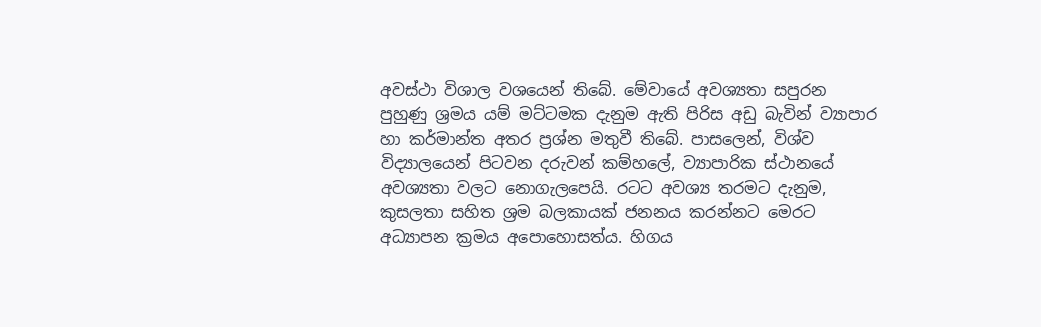අවස්ථා විශාල වශයෙන් තිබේ. මේවායේ අවශ්‍යතා සපුරන පුහුණු ශ්‍රමය යම් මට්ටමක දැනුම ඇති පිරිස අඩු බැවින් ව්‍යාපාර හා කර්මාන්ත අතර ප්‍රශ්න මතුවී තිබේ. පාසලෙන්, විශ්ව විද්‍යාලයෙන් පිටවන දරුවන් කම්හලේ, ව්‍යාපාරික ස්ථානයේ අවශ්‍යතා වලට නොගැලපෙයි. රටට අවශ්‍ය තරමට දැනුම, කුසලතා සහිත ශ්‍රම බලකායක් ජනනය කරන්නට මෙරට අධ්‍යාපන ක්‍රමය අපොහොසත්ය. හිගය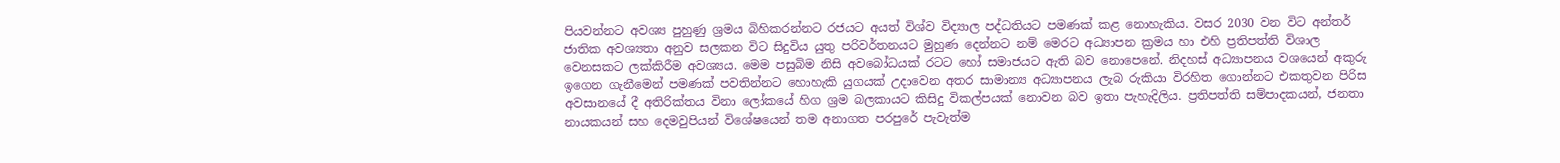පියවන්නට අවශ්‍ය පුහුණු ශ්‍රමය බිහිකරන්නට රජයට අයත් විශ්ව විද්‍යාල පද්ධතියට පමණක් කළ නොහැකිය. වසර 2030 වන විට අන්තර් ජාතික අවශ්‍යතා අනුව සලකන විට සිදුවිය යුතු පරිවර්තනයට මුහුණ දෙන්නට නම් මෙරට අධ්‍යාපන ක්‍රමය හා එහි ප්‍රතිපත්ති විශාල වෙනසකට ලක්කිරීම අවශ්‍යය. මෙම පසුබිම නිසි අවබෝධයක් රටට හෝ සමාජයට ඇති බව නොපෙනේ. නිදහස් අධ්‍යාපනය වශයෙන් අකුරු ඉගෙන ගැනීමෙන් පමණක් පවතින්නට හොහැකි යුගයක් උදාවෙන අතර සාමාන්‍ය අධ්‍යාපනය ලැබ රුකියා විරහිත ගොන්නට එකතුවන පිරිස අවසානයේ දී අතිරික්තය විනා ලෝකයේ හිග ශ්‍රම බලකායට කිසිදු විකල්පයක් නොවන බව ඉතා පැහැදිලිය. ප්‍රතිපත්ති සම්පාදකයන්, ජනතා නායකයන් සහ දෙමවුපියන් විශේෂයෙන් තම අනාගත පරපුරේ පැවැත්ම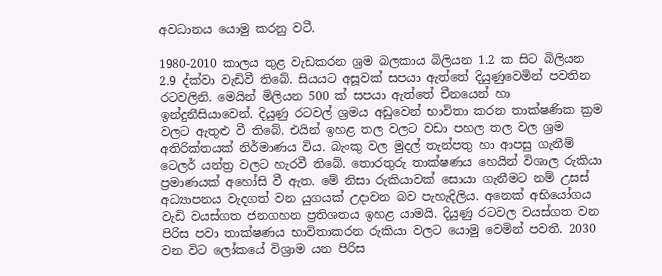අවධානය යොමු කරනු වටී.

1980-2010 කාලය තුළ වැඩකරන ශ්‍රම බලකාය බිලියන 1.2 ක සිට බිලියන 2.9 ද්ක්වා වැඩිවී තිබේ. සියයට අසූවක් සපයා ඇත්තේ දියුණුවෙමින් පවතින රටවලිනි. මෙයින් මිලියන 500 ක් සපයා ඇත්තේ චීනයෙන් හා ඉන්දුනීසියාවෙන්. දියුණු රටවල් ශ්‍රමය අඩුවෙන් භාවිතා කරන තාක්ෂණික ක්‍රම වලට ඇතුළු වී තිබේ. එයින් ඉහළ තල වලට වඩා පහල තල වල ශ්‍රම අතිරික්තයක් නිර්මාණය විය. බැංකු වල මුදල් තැන්පතු හා ආපසු ගැනීම් ටෙලර් යන්ත්‍ර වලට හැරවී තිබේ. තොරතුරු තාක්ෂණය හෙයින් විශාල රුකියා ප්‍රමාණයක් අහෝසි වී ඇත. මේ නිසා රුකියාවක් සොයා ගැනීමට නම් උසස් අධ්‍යාපනය වැදගත් වන යුගයක් උදාවන බව පැහැදිලිය. අනෙක් අභියෝගය වැඩි වයස්ගත ජනගහන ප්‍රතිශතය ඉහළ යාමයි. දියුණු රටවල වයස්ගත වන පිරිස පවා තාක්ෂණය භාවිතාකරන රුකියා වලට යොමු වෙමින් පවතී. 2030 වන විට ලෝකයේ විශ්‍රාම යන පිරිස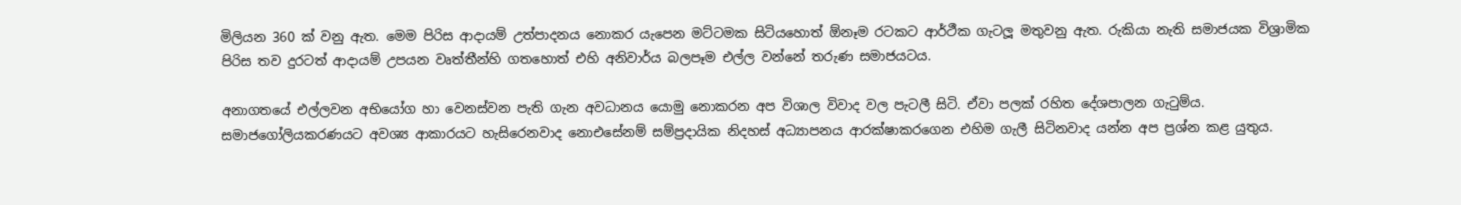මිලියන 360 ක් වනු ඇත. මෙම පිරිස ආදායම් උත්පාදනය නොකර යැපෙන මට්ටමක සිටියහොත් ඕනෑම රටකට ආර්ථීක ගැටලූ මතුවනු ඇත. රුකියා නැති සමාජයක විශ්‍රාමික පිරිස තව දුරටත් ආදායම් උපයන වෘත්තීන්හි ගතහොත් එහි අනිවාර්ය බලපෑම එල්ල වන්නේ තරුණ සමාජයටය.

අනාගතයේ එල්ලවන අභියෝග හා වෙනස්වන පැති ගැන අවධානය යොමු නොකරන අප විශාල විවාද වල පැටලී සිටි. ඒවා පලක් රහිත දේශපාලන ගැටුම්ය. සමාජගෝලියකරණයට අවශ්‍ය ආකාරයට හැසිරෙනවාද නොඑසේනම් සම්ප්‍රදායික නිදහස් අධ්‍යාපනය ආරක්ෂාකරගෙන එහිම ගැලී සිටිනවාද යන්න අප ප්‍රශ්න කළ යුතුය.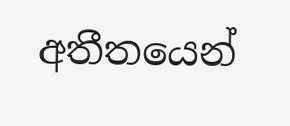අතීතයෙන්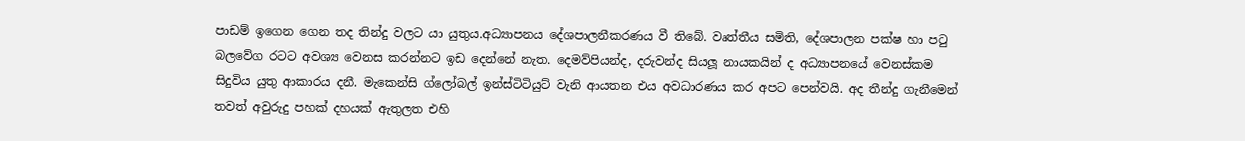පාඩම් ඉගෙන ගෙන තද තින්දු වලට යා යුතුය.අධ්‍යාපනය දේශපාලනීකරණය වී තිබේ. වෘත්තීය සමිති, දේශපාලන පක්ෂ හා පටු බලවේග රටට අවශ්‍ය වෙනස කරන්නට ඉඩ දෙන්නේ නැත. දෙමව්පියන්ද, දරුවන්ද සියලූ නායකයින් ද අධ්‍යාපනයේ වෙනස්කම සිදුවිය යුතු ආකාරය දනී. මැකෙන්සි ග්ලෝබල් ඉන්ස්ටිටියුට් වැනි ආයතන එය අවධාරණය කර අපට පෙන්වයි. අද තීන්දු ගැනීමෙන් තවත් අවුරුදු පහක් දහයක් ඇතුලත එහි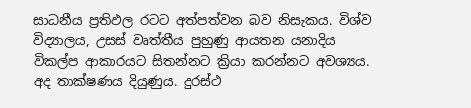සාධනීය ප්‍රතිඵල රටට අත්පත්වන බව නිසැකය. විශ්ව විද්‍යාලය, උසස් වෘත්තීය පුහුණු ආයතන යනාදිය විකල්ප ආකාරයට සිතන්නට ක්‍රියා කරන්නට අවශ්‍යය. අද තාක්ෂණය දියුණුය. දුරස්ථ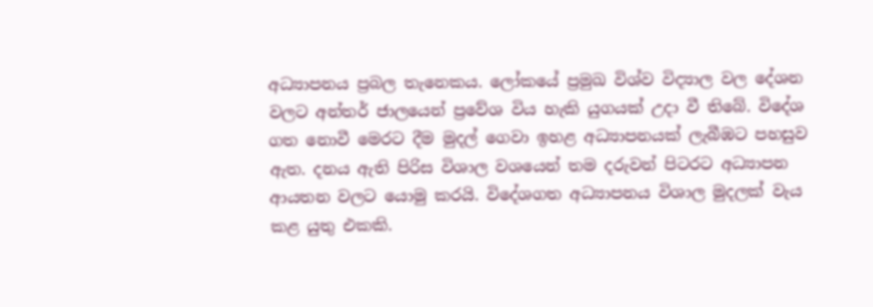අධ්‍යාපනය ප්‍රබල තැනෙකය. ලෝකයේ ප්‍රමුඛ විශ්ව විද්‍යාල වල දේශන වලට අන්තර් ජාලයෙන් ප්‍රවේශ විය හැකි යුගයක් උදා වී තිබේ. විදේශ ගත නොවී මෙරට දීම මුදල් ගෙවා ඉහළ අධ්‍යාපනයක් ලැබීඹට පහසුව ඇත. දනය ඇති පිරිස විශාල වශයෙන් තම දරුවන් පිටරට අධ්‍යාපන ආයතන වලට යොමු කරයි. විදේශගත අධ්‍යාපනය විශාල මුදලක් වැය කළ යුතු එකකි.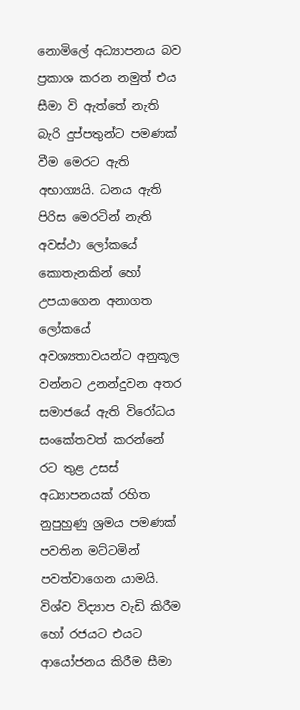නොමිලේ අධ්‍යාපනය බව ප්‍රකාශ කරන නමුත් එය සීමා වි ඇත්තේ නැති බැරි දුප්පතුන්ට පමණක් වීම මෙරට ඇති අභාග්‍යයි. ධනය ඇති පිරිස මෙරටින් නැති අවස්ථා ලෝකයේ කොතැනකින් හෝ උපයාගෙන අනාගත ලෝකයේ අවශ්‍යතාවයන්ට අනුකූල වන්නට උනන්දුවන අතර සමාජයේ ඇති විරෝධය සංකේතවත් කරන්නේ රට තුළ උසස් අධ්‍යාපනයක් රහිත නුපුහුණු ශ්‍රමය පමණක් පවතින මට්ටමින් පවත්වාගෙන යාමයි. විශ්ව විද්‍යාප වැඩි කිරීම හෝ රජයට එයට ආයෝජනය කිරීම සීමා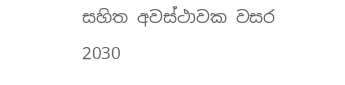සහිත අවස්ථාවක වසර 2030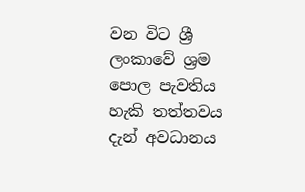වන විට ශ්‍රී ලංකාවේ ශ්‍රම පොල පැවතිය හැකි තත්තවය දැන් අවධානය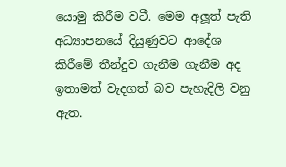යොමු කිරීම වටී. මෙම අලූත් පැති අධ්‍යාපනයේ දියුණුවට ආදේශ කිරීමේ තීන්දුව ගැනීම ගැනීම අද ඉතාමත් වැදගත් බව පැහැදිලි වනු ඇත.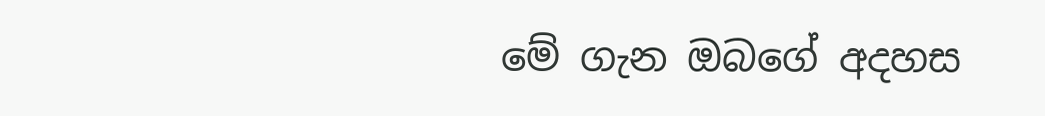මේ ගැන ඔබගේ අදහස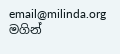email@milinda.org මගින්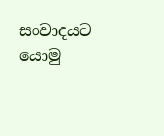සංවාදයට යොමු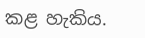කළ හැකිය.